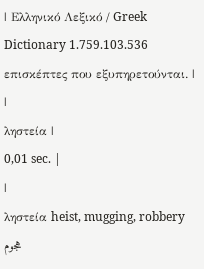| Ελληνικό Λεξικό / Greek Dictionary 1.759.103.536 επισκέπτες που εξυπηρετούνται. |
|
ληστεία |
0,01 sec. |
|
ληστεία heist, mugging, robbery هجوم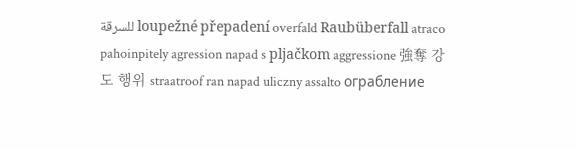للسرقة loupežné přepadení overfald Raubüberfall atraco pahoinpitely agression napad s pljačkom aggressione 強奪 강도 행위 straatroof ran napad uliczny assalto ограбление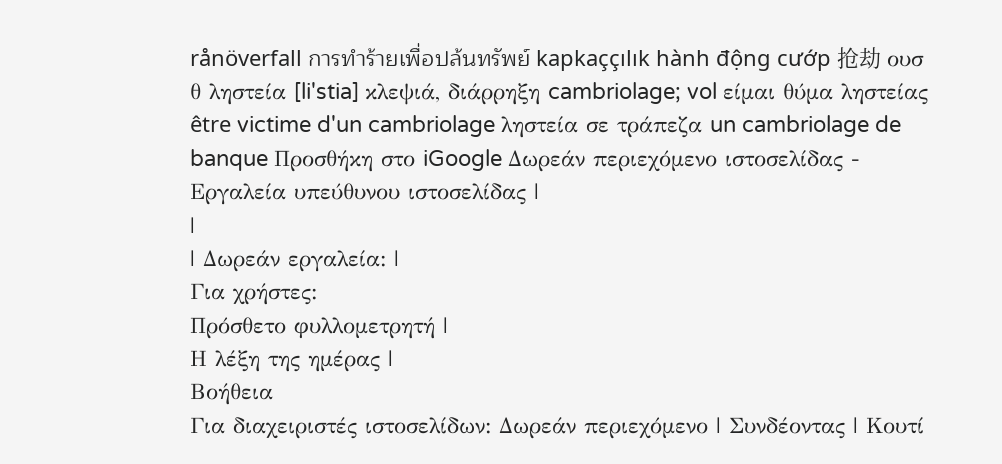rånöverfall การทำร้ายเพื่อปล้นทรัพย์ kapkaççılık hành động cướp 抢劫 ουσ θ ληστεία [li'stia] κλεψιά, διάρρηξη cambriolage; vol είμαι θύμα ληστείας être victime d'un cambriolage ληστεία σε τράπεζα un cambriolage de banque Προσθήκη στο iGoogle Δωρεάν περιεχόμενο ιστοσελίδας - Εργαλεία υπεύθυνου ιστοσελίδας |
|
| Δωρεάν εργαλεία: |
Για χρήστες:
Πρόσθετο φυλλομετρητή |
Η λέξη της ημέρας |
Βοήθεια
Για διαχειριστές ιστοσελίδων: Δωρεάν περιεχόμενο | Συνδέοντας | Κουτί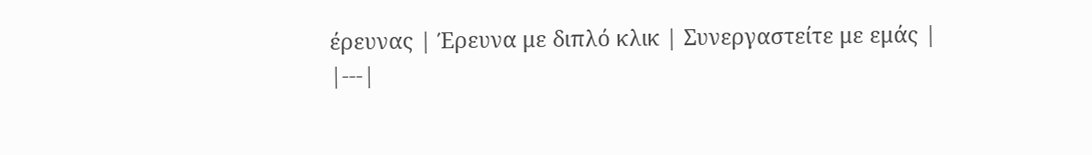έρευνας | Έρευνα με διπλό κλικ | Συνεργαστείτε με εμάς |
|---|